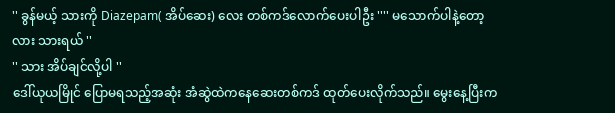'' ခွန်မယ့် သားကို Diazepam( အိပ်ဆေး) လေး တစ်ကဒ်လောက်ပေးပါဦး '''' မသောက်ပါနဲ့တော့လား သားရယ် ''
'' သား အိပ်ချင်လို့ပါ ''
ဒေါ်ယုယမြိုင် ပြောမရသည့်အဆုံး အံဆွဲထဲကနေဆေးတစ်ကဒ် ထုတ်ပေးလိုက်သည်။ မွေးနေ့ပြီးက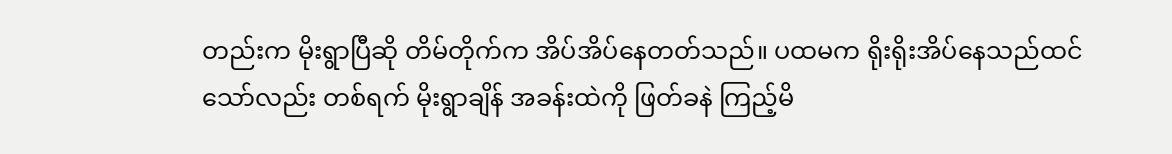တည်းက မိုးရွာပြီဆို တိမ်တိုက်က အိပ်အိပ်နေတတ်သည်။ ပထမက ရိုးရိုးအိပ်နေသည်ထင်သော်လည်း တစ်ရက် မိုးရွာချိန် အခန်းထဲကို ဖြတ်ခနဲ ကြည့်မိ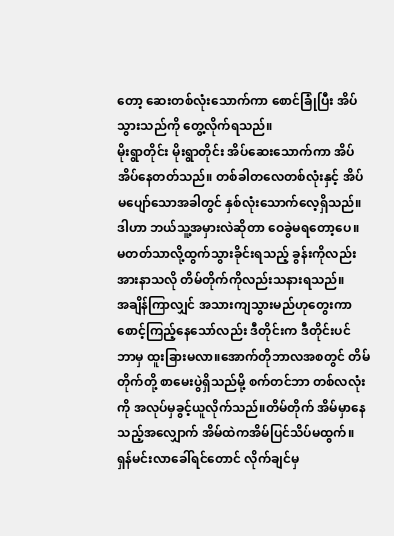တော့ ဆေးတစ်လုံးသောက်ကာ စောင်ခြုံပြီး အိပ်သွားသည်ကို တွေ့လိုက်ရသည်။
မိုးရွာတိုင်း မိုးရွာတိုင်း အိပ်ဆေးသောက်ကာ အိပ်အိပ်နေတတ်သည်။ တစ်ခါတလေတစ်လုံးနှင့် အိပ်မပျော်သောအခါတွင် နှစ်လုံးသောက်လေ့ရှိသည်။ ဒါဟာ ဘယ်သူ့အမှားလဲဆိုတာ ဝေခွဲမရတော့ပေ။ မတတ်သာလို့ထွက်သွားခိုင်းရသည့် ခွန်းကိုလည်း အားနာသလို တိမ်တိုက်ကိုလည်းသနားရသည်။
အချိန်ကြာလျှင် အသားကျသွားမည်ဟုတွေးကာ စောင့်ကြည့်နေသော်လည်း ဒီတိုင်းက ဒီတိုင်းပင် ဘာမှ ထူးခြားမလာ။အောက်တိုဘာလအစတွင် တိမ်တိုက်တို့ စာမေးပွဲရှိသည်မို့ စက်တင်ဘာ တစ်လလုံးကို အလုပ်မှခွင့်ယူလိုက်သည်။တိမ်တိုက် အိမ်မှာနေသည့်အလျှောက် အိမ်ထဲကအိမ်ပြင်သိပ်မထွက်။ ရှန်မင်းလာခေါ်ရင်တောင် လိုက်ချင်မှ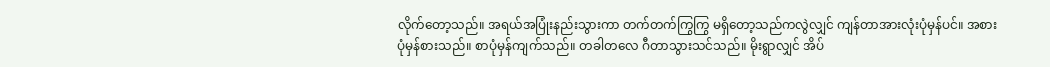လိုက်တော့သည်။ အရယ်အပြုံးနည်းသွားကာ တက်တက်ကြွကြွ မရှိတော့သည်ကလွဲလျှင် ကျန်တာအားလုံးပုံမှန်ပင်။ အစားပုံမှန်စားသည်။ စာပုံမှန်ကျက်သည်။ တခါတလေ ဂီတာသွားသင်သည်။ မိုးရွာလျှင် အိပ်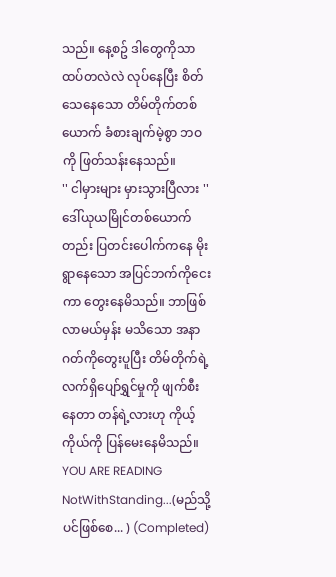သည်။ နေ့စဥ် ဒါတွေကိုသာ ထပ်တလဲလဲ လုပ်နေပြီး စိတ်သေနေသော တိမ်တိုက်တစ်ယောက် ခံစားချက်မဲ့စွာ ဘဝကို ဖြတ်သန်းနေသည်။
'' ငါမှားများ မှားသွားပြီလား ''
ဒေါ်ယုယမြိုင်တစ်ယောက်တည်း ပြတင်းပေါက်ကနေ မိုးရွာနေသော အပြင်ဘက်ကိုငေးကာ တွေးနေမိသည်။ ဘာဖြစ်လာမယ်မှန်း မသိသော အနာဂတ်ကိုတွေးပူပြီး တိမ်တိုက်ရဲ့ လက်ရှိပျော်ရွှင်မှုကို ဖျက်စီးနေတာ တန်ရဲ့လားဟု ကိုယ့်ကိုယ်ကို ပြန်မေးနေမိသည်။
YOU ARE READING
NotWithStanding...(မည်သို့ပင်ဖြစ်စေ... ) (Completed)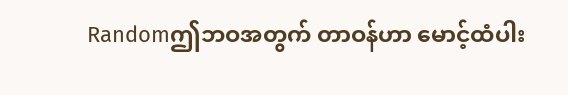Randomဤဘဝအတွက် တာဝန်ဟာ မောင့်ထံပါး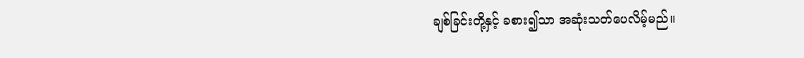ချစ်ခြင်းတို့နှင့် ခစား၍သာ အဆုံးသတ်ပေလိမ့်မည်။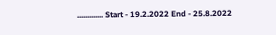............. Start - 19.2.2022 End - 25.8.2022